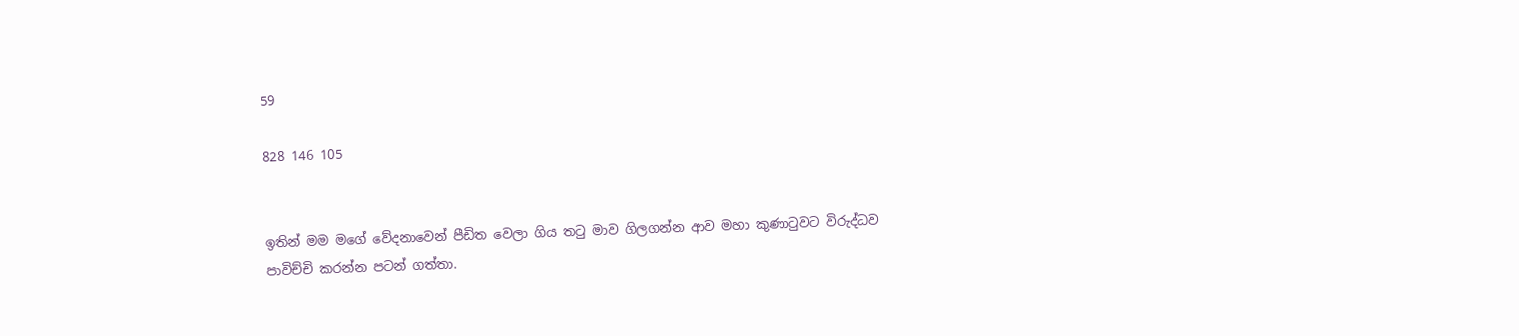59

828 146 105


ඉතින් මම මගේ වේදනාවෙන් පීඩිත වෙලා ගිය තටු මාව ගිලගන්න ආව මහා කුණාටුවට විරුද්ධව පාවිච්චි කරන්න පටන් ගත්තා.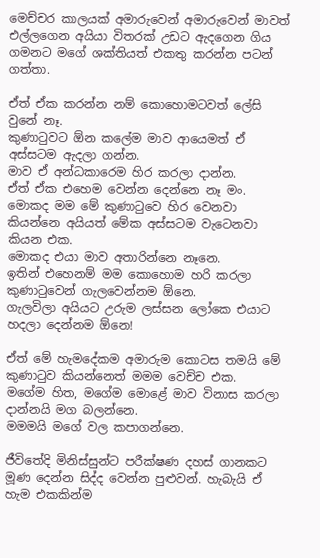මෙච්චර කාලයක් අමාරුවෙන් අමාරුවෙන් මාවත් එල්ලගෙන අයියා විතරක් උඩට ඇදගෙන ගිය ගමනට මගේ ශක්තියත් එකතු කරන්න පටන් ගත්තා.

ඒත් ඒක කරන්න නම් කොහොමටවත් ලේසි වුනේ නෑ.
කුණාටුවට ඕන කලේම මාව ආයෙමත් ඒ අස්සටම ඇදලා ගන්න.
මාව ඒ අන්ධකාරෙම හිර කරලා දාන්න.
ඒත් ඒක එහෙම වෙන්න දෙන්නෙ නෑ මං.
මොකද මම මේ කුණාටුවෙ හිර වෙනවා කියන්නෙ අයියත් මේක අස්සටම වැටෙනවා කියන එක.
මොකද එයා මාව අතාරින්නෙ නෑනෙ.
ඉතින් එහෙනම් මම කොහොම හරි කරලා කුණාටුවෙන් ගැලවෙන්නම ඕනෙ.
ගැලවිලා අයියට උරුම ලස්සන ලෝකෙ එයාට හදලා දෙන්නම ඕනෙ!

ඒත් මේ හැමදේකම අමාරුම කොටස තමයි මේ කුණාටුව කියන්නෙත් මමම වෙච්ච එක.
මගේම හිත, මගේම මොළේ මාව විනාස කරලා දාන්නයි මග බලන්නෙ.
මමමයි මගේ වල කපාගන්නෙ.

ජීවිතේදි මිනිස්සුන්ට පරීක්ෂණ දහස් ගානකට මූණ දෙන්න සිද්ද වෙන්න පුළුවන්. හැබැයි ඒ හැම එකකින්ම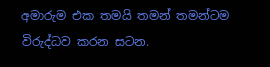අමාරුම එක තමයි තමන් තමන්ටම විරුද්ධව කරන සටන.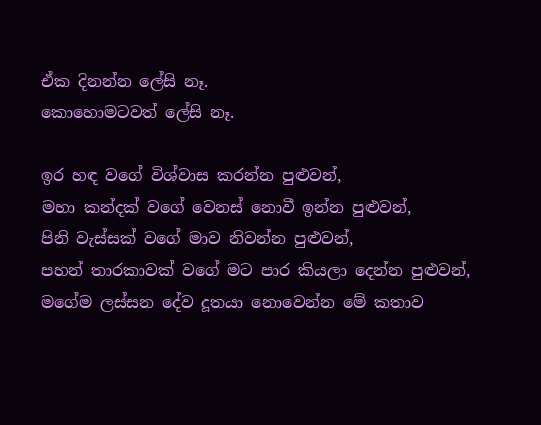ඒක දිනන්න ලේසි නෑ.
කොහොමටවත් ලේසි නෑ.

ඉර හඳ වගේ විශ්වාස කරන්න පුළුවන්,
මහා කන්දක් වගේ වෙනස් නොවී ඉන්න පුළුවන්,
පිනි වැස්සක් වගේ මාව නිවන්න පුළුවන්,
පහන් තාරකාවක් වගේ මට පාර කියලා දෙන්න පුළුවන්,
මගේම ලස්සන දේව දූතයා නොවෙන්න මේ කතාව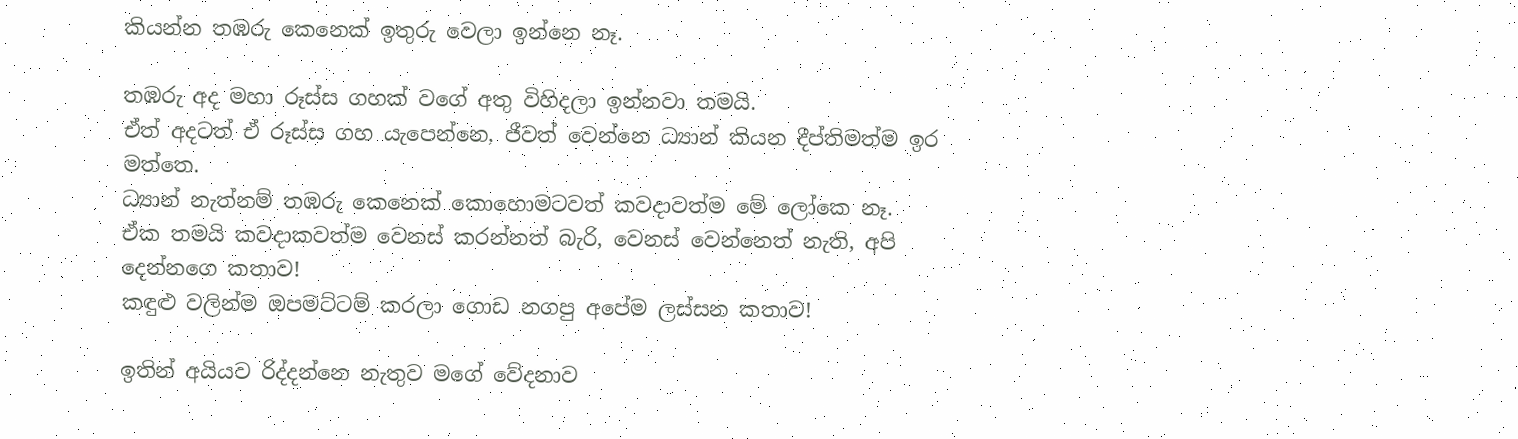කියන්න තඹරු කෙනෙක් ඉතුරු වෙලා ඉන්නෙ නෑ.

තඹරු අද මහා රූස්ස ගහක් වගේ අතු විහිදලා ඉන්නවා තමයි.
ඒත් අදටත් ඒ රූස්ස ගහ යැපෙන්නෙ, ජීවත් වෙන්නෙ ධ්‍යාන් කියන දීප්තිමත්ම ඉර මත්තෙ.
ධ්‍යාන් නැත්නම් තඹරු කෙනෙක් කොහොමටවත් කවදාවත්ම මේ ලෝකෙ නෑ.
ඒක තමයි කවදාකවත්ම වෙනස් කරන්නත් බැරි, වෙනස් වෙන්නෙත් නැති, අපි දෙන්නගෙ කතාව!
කඳුළු වලින්ම ඔපමට්ටම් කරලා ගොඩ නගපු අපේම ලස්සන කතාව!

ඉතින් අයියව රිද්දන්නෙ නැතුව මගේ වේදනාව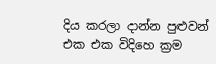දිය කරලා දාන්න පුළුවන් එක එක විදිහෙ ක්‍රම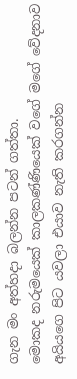ගැන මං අත්හදා බලන්න පටන් ගත්තා.
මොකද නරුමයෙක් කාලකණ්ණියෙක් වගේ මගේ වේදනාව අයියගෙ පිට යවලා එයාව නැති කරගන්න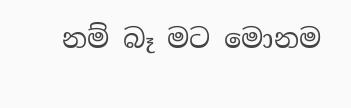නම් බෑ මට මොනම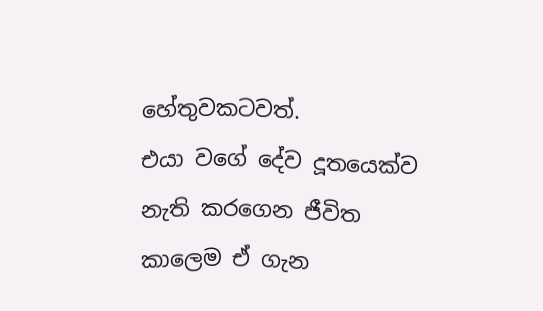හේතුවකටවත්.
එයා වගේ දේව දූතයෙක්ව නැති කරගෙන ජීවිත කාලෙම ඒ ගැන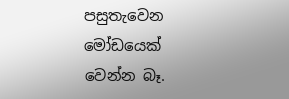පසුතැවෙන මෝඩයෙක් වෙන්න බෑ.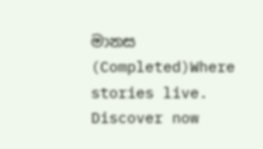මානස (Completed)Where stories live. Discover now